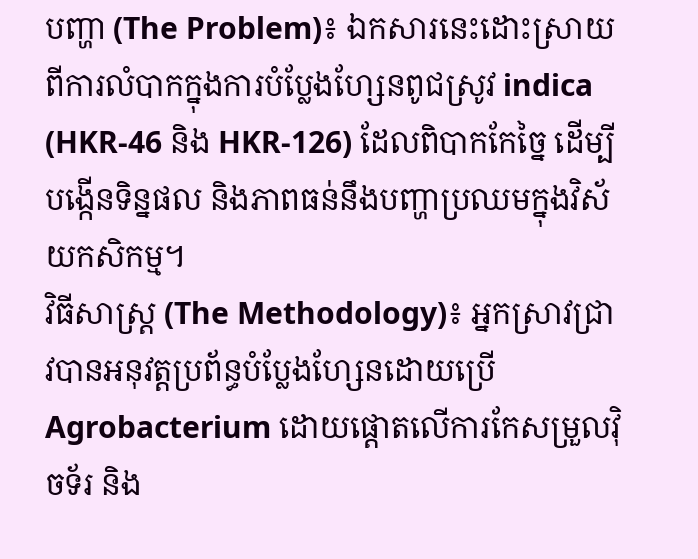បញ្ហា (The Problem)៖ ឯកសារនេះដោះស្រាយពីការលំបាកក្នុងការបំប្លែងហ្សែនពូជស្រូវ indica (HKR-46 និង HKR-126) ដែលពិបាកកែច្នៃ ដើម្បីបង្កើនទិន្នផល និងភាពធន់នឹងបញ្ហាប្រឈមក្នុងវិស័យកសិកម្ម។
វិធីសាស្ត្រ (The Methodology)៖ អ្នកស្រាវជ្រាវបានអនុវត្តប្រព័ន្ធបំប្លែងហ្សែនដោយប្រើ Agrobacterium ដោយផ្ដោតលើការកែសម្រួលវ៉ិចទ័រ និង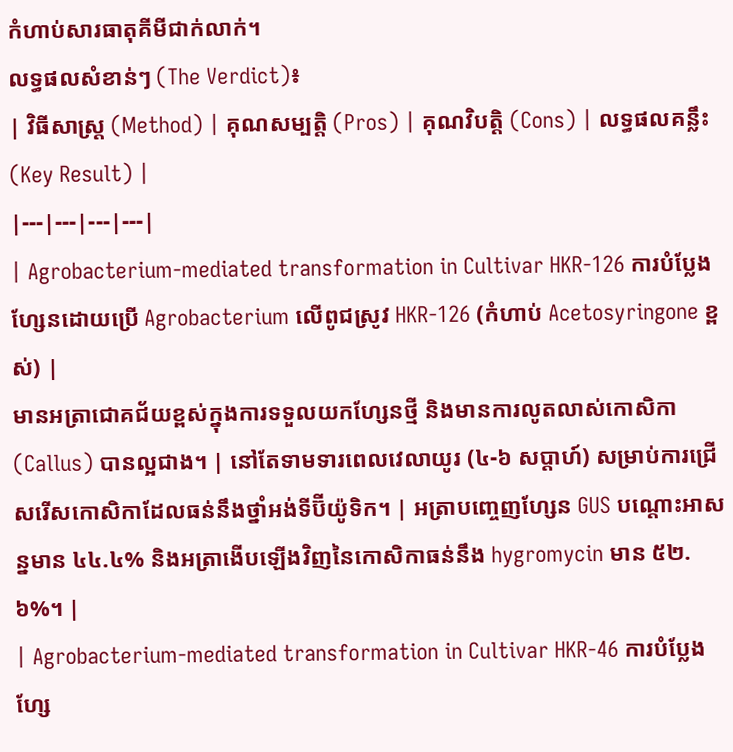កំហាប់សារធាតុគីមីជាក់លាក់។
លទ្ធផលសំខាន់ៗ (The Verdict)៖
| វិធីសាស្ត្រ (Method) | គុណសម្បត្តិ (Pros) | គុណវិបត្តិ (Cons) | លទ្ធផលគន្លឹះ (Key Result) |
|---|---|---|---|
| Agrobacterium-mediated transformation in Cultivar HKR-126 ការបំប្លែងហ្សែនដោយប្រើ Agrobacterium លើពូជស្រូវ HKR-126 (កំហាប់ Acetosyringone ខ្ពស់) |
មានអត្រាជោគជ័យខ្ពស់ក្នុងការទទួលយកហ្សែនថ្មី និងមានការលូតលាស់កោសិកា (Callus) បានល្អជាង។ | នៅតែទាមទារពេលវេលាយូរ (៤-៦ សប្តាហ៍) សម្រាប់ការជ្រើសរើសកោសិកាដែលធន់នឹងថ្នាំអង់ទីប៊ីយ៉ូទិក។ | អត្រាបញ្ចេញហ្សែន GUS បណ្តោះអាសន្នមាន ៤៤.៤% និងអត្រាងើបឡើងវិញនៃកោសិកាធន់នឹង hygromycin មាន ៥២.៦%។ |
| Agrobacterium-mediated transformation in Cultivar HKR-46 ការបំប្លែងហ្សែ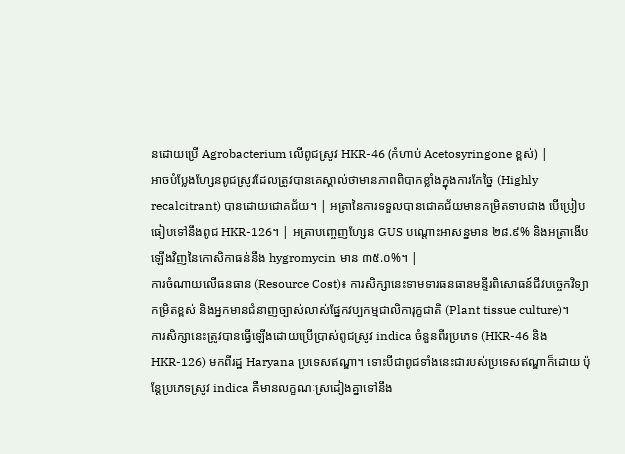នដោយប្រើ Agrobacterium លើពូជស្រូវ HKR-46 (កំហាប់ Acetosyringone ខ្ពស់) |
អាចបំប្លែងហ្សែនពូជស្រូវដែលត្រូវបានគេស្គាល់ថាមានភាពពិបាកខ្លាំងក្នុងការកែច្នៃ (Highly recalcitrant) បានដោយជោគជ័យ។ | អត្រានៃការទទួលបានជោគជ័យមានកម្រិតទាបជាង បើប្រៀបធៀបទៅនឹងពូជ HKR-126។ | អត្រាបញ្ចេញហ្សែន GUS បណ្តោះអាសន្នមាន ២៨.៩% និងអត្រាងើបឡើងវិញនៃកោសិកាធន់នឹង hygromycin មាន ៣៥.០%។ |
ការចំណាយលើធនធាន (Resource Cost)៖ ការសិក្សានេះទាមទារធនធានមន្ទីរពិសោធន៍ជីវបច្ចេកវិទ្យាកម្រិតខ្ពស់ និងអ្នកមានជំនាញច្បាស់លាស់ផ្នែកវប្បកម្មជាលិការុក្ខជាតិ (Plant tissue culture)។
ការសិក្សានេះត្រូវបានធ្វើឡើងដោយប្រើប្រាស់ពូជស្រូវ indica ចំនួនពីរប្រភេទ (HKR-46 និង HKR-126) មកពីរដ្ឋ Haryana ប្រទេសឥណ្ឌា។ ទោះបីជាពូជទាំងនេះជារបស់ប្រទេសឥណ្ឌាក៏ដោយ ប៉ុន្តែប្រភេទស្រូវ indica គឺមានលក្ខណៈស្រដៀងគ្នាទៅនឹង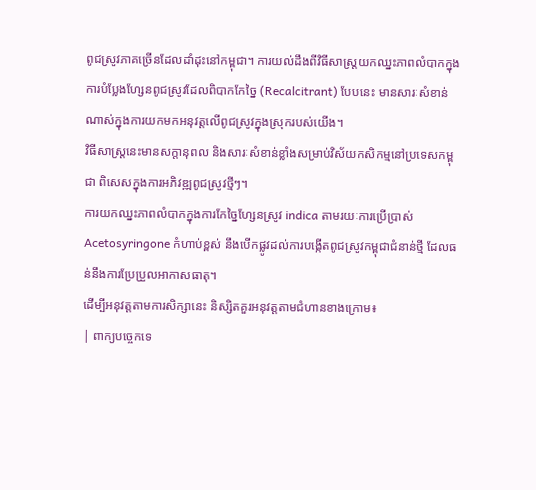ពូជស្រូវភាគច្រើនដែលដាំដុះនៅកម្ពុជា។ ការយល់ដឹងពីវិធីសាស្ត្រយកឈ្នះភាពលំបាកក្នុងការបំប្លែងហ្សែនពូជស្រូវដែលពិបាកកែច្នៃ (Recalcitrant) បែបនេះ មានសារៈសំខាន់ណាស់ក្នុងការយកមកអនុវត្តលើពូជស្រូវក្នុងស្រុករបស់យើង។
វិធីសាស្ត្រនេះមានសក្តានុពល និងសារៈសំខាន់ខ្លាំងសម្រាប់វិស័យកសិកម្មនៅប្រទេសកម្ពុជា ពិសេសក្នុងការអភិវឌ្ឍពូជស្រូវថ្មីៗ។
ការយកឈ្នះភាពលំបាកក្នុងការកែច្នៃហ្សែនស្រូវ indica តាមរយៈការប្រើប្រាស់ Acetosyringone កំហាប់ខ្ពស់ នឹងបើកផ្លូវដល់ការបង្កើតពូជស្រូវកម្ពុជាជំនាន់ថ្មី ដែលធន់នឹងការប្រែប្រួលអាកាសធាតុ។
ដើម្បីអនុវត្តតាមការសិក្សានេះ និស្សិតគួរអនុវត្តតាមជំហានខាងក្រោម៖
| ពាក្យបច្ចេកទេ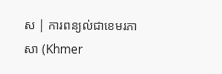ស | ការពន្យល់ជាខេមរភាសា (Khmer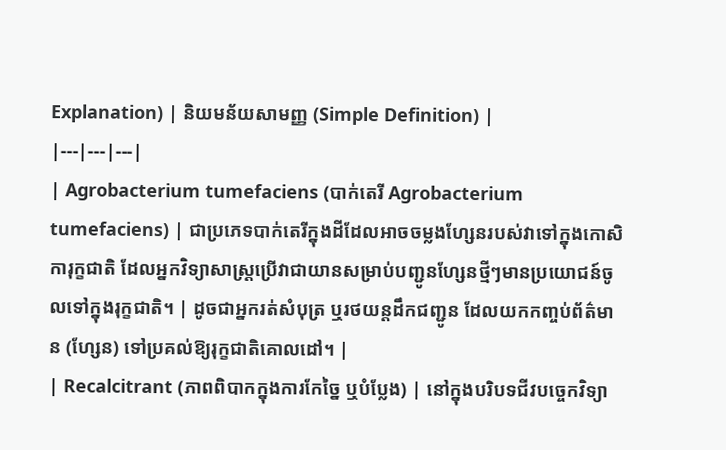Explanation) | និយមន័យសាមញ្ញ (Simple Definition) |
|---|---|---|
| Agrobacterium tumefaciens (បាក់តេរី Agrobacterium tumefaciens) | ជាប្រភេទបាក់តេរីក្នុងដីដែលអាចចម្លងហ្សែនរបស់វាទៅក្នុងកោសិការុក្ខជាតិ ដែលអ្នកវិទ្យាសាស្ត្រប្រើវាជាយានសម្រាប់បញ្ជូនហ្សែនថ្មីៗមានប្រយោជន៍ចូលទៅក្នុងរុក្ខជាតិ។ | ដូចជាអ្នករត់សំបុត្រ ឬរថយន្តដឹកជញ្ជូន ដែលយកកញ្ចប់ព័ត៌មាន (ហ្សែន) ទៅប្រគល់ឱ្យរុក្ខជាតិគោលដៅ។ |
| Recalcitrant (ភាពពិបាកក្នុងការកែច្នៃ ឬបំប្លែង) | នៅក្នុងបរិបទជីវបច្ចេកវិទ្យា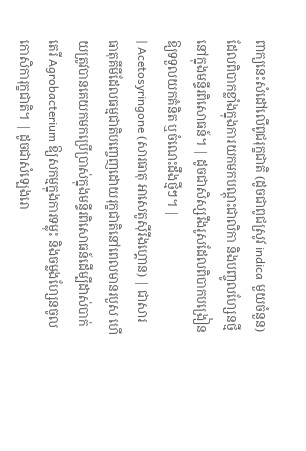ពាក្យនេះសំដៅលើពូជរុក្ខជាតិ (ដូចជាពូជស្រូវ indica មួយចំនួន) ដែលពិបាកខ្លាំងក្នុងការយកមកបណ្តុះជាលិកា និងបញ្ចូលហ្សែនថ្មីនៅក្នុងមន្ទីរពិសោធន៍។ | ដូចជាសិស្សរឹងរូសដែលពិបាកបង្រៀនឱ្យទទួលយកគំនិត ឬចំណេះដឹងថ្មីៗ។ |
| Acetosyringone (សារធាតុ អាសេតូស៊ីរីងហ្គោន) | ជាសារធាតុគីមីដែលធម្មជាតិបញ្ចេញដោយរុក្ខជាតិនៅពេលមានរបួស ហើយត្រូវបានគេយកមកប្រើប្រាស់ក្នុងមន្ទីរពិសោធន៍ដើម្បីដាស់បាក់តេរី Agrobacterium ឱ្យសកម្មក្នុងការទម្លុះ និងចម្លងហ្សែនចូលកោសិការុក្ខជាតិ។ | ដូចជាសំឡេងរោ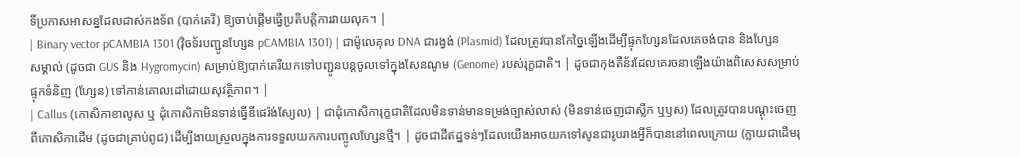ទិ៍ប្រកាសអាសន្នដែលដាស់កងទ័ព (បាក់តេរី) ឱ្យចាប់ផ្តើមធ្វើប្រតិបត្តិការវាយលុក។ |
| Binary vector pCAMBIA 1301 (វ៉ិចទ័របញ្ជូនហ្សែន pCAMBIA 1301) | ជាម៉ូលេគុល DNA ជារង្វង់ (Plasmid) ដែលត្រូវបានកែច្នៃឡើងដើម្បីផ្ទុកហ្សែនដែលគេចង់បាន និងហ្សែនសម្គាល់ (ដូចជា GUS និង Hygromycin) សម្រាប់ឱ្យបាក់តេរីយកទៅបញ្ជូនបន្តចូលទៅក្នុងសែនណូម (Genome) របស់រុក្ខជាតិ។ | ដូចជាកុងតឺន័រដែលគេរចនាឡើងយ៉ាងពិសេសសម្រាប់ផ្ទុកទំនិញ (ហ្សែន) ទៅកាន់គោលដៅដោយសុវត្ថិភាព។ |
| Callus (កោសិកាខាលូស ឬ ដុំកោសិកាមិនទាន់ធ្វើឌីផេរ៉ង់ស្យែល) | ជាដុំកោសិការុក្ខជាតិដែលមិនទាន់មានទម្រង់ច្បាស់លាស់ (មិនទាន់ចេញជាស្លឹក ឬឫស) ដែលត្រូវបានបណ្តុះចេញពីកោសិកាដើម (ដូចជាគ្រាប់ពូជ) ដើម្បីងាយស្រួលក្នុងការទទួលយកការបញ្ចូលហ្សែនថ្មី។ | ដូចជាដីឥដ្ឋទន់ៗដែលយើងអាចយកទៅសូនជារូបរាងអ្វីក៏បាននៅពេលក្រោយ (ក្លាយជាដើមរុ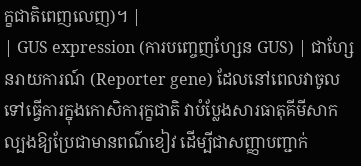ក្ខជាតិពេញលេញ)។ |
| GUS expression (ការបញ្ចេញហ្សែន GUS) | ជាហ្សែនរាយការណ៍ (Reporter gene) ដែលនៅពេលវាចូលទៅធ្វើការក្នុងកោសិការុក្ខជាតិ វាបំប្លែងសារធាតុគីមីសាកល្បងឱ្យប្រែជាមានពណ៌ខៀវ ដើម្បីជាសញ្ញាបញ្ជាក់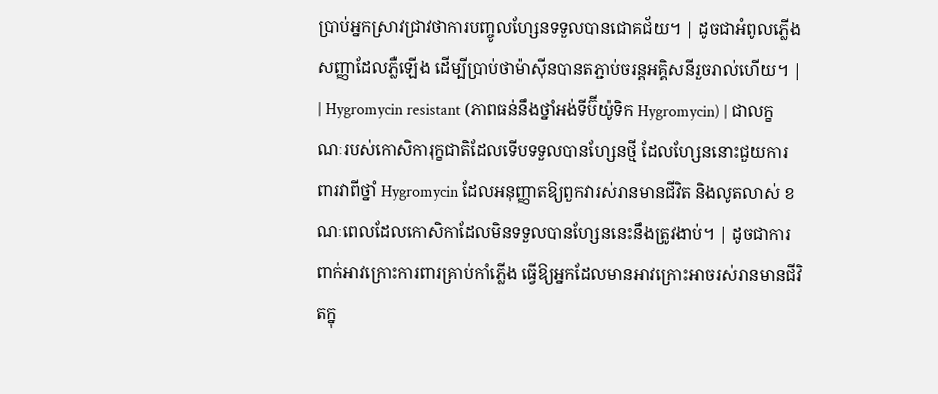ប្រាប់អ្នកស្រាវជ្រាវថាការបញ្ចូលហ្សែនទទួលបានជោគជ័យ។ | ដូចជាអំពូលភ្លើងសញ្ញាដែលភ្លឺឡើង ដើម្បីប្រាប់ថាម៉ាស៊ីនបានតភ្ជាប់ចរន្តអគ្គិសនីរួចរាល់ហើយ។ |
| Hygromycin resistant (ភាពធន់នឹងថ្នាំអង់ទីប៊ីយ៉ូទិក Hygromycin) | ជាលក្ខណៈរបស់កោសិការុក្ខជាតិដែលទើបទទួលបានហ្សែនថ្មី ដែលហ្សែននោះជួយការពារវាពីថ្នាំ Hygromycin ដែលអនុញ្ញាតឱ្យពួកវារស់រានមានជីវិត និងលូតលាស់ ខណៈពេលដែលកោសិកាដែលមិនទទួលបានហ្សែននេះនឹងត្រូវងាប់។ | ដូចជាការពាក់អាវក្រោះការពារគ្រាប់កាំភ្លើង ធ្វើឱ្យអ្នកដែលមានអាវក្រោះអាចរស់រានមានជីវិតក្នុ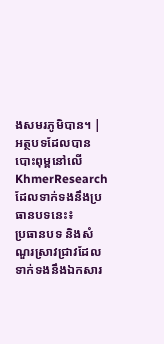ងសមរភូមិបាន។ |
អត្ថបទដែលបានបោះពុម្ពនៅលើ KhmerResearch ដែលទាក់ទងនឹងប្រធានបទនេះ៖
ប្រធានបទ និងសំណួរស្រាវជ្រាវដែលទាក់ទងនឹងឯកសារ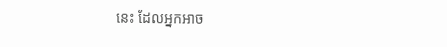នេះ ដែលអ្នកអាច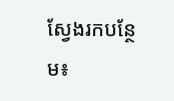ស្វែងរកបន្ថែម៖